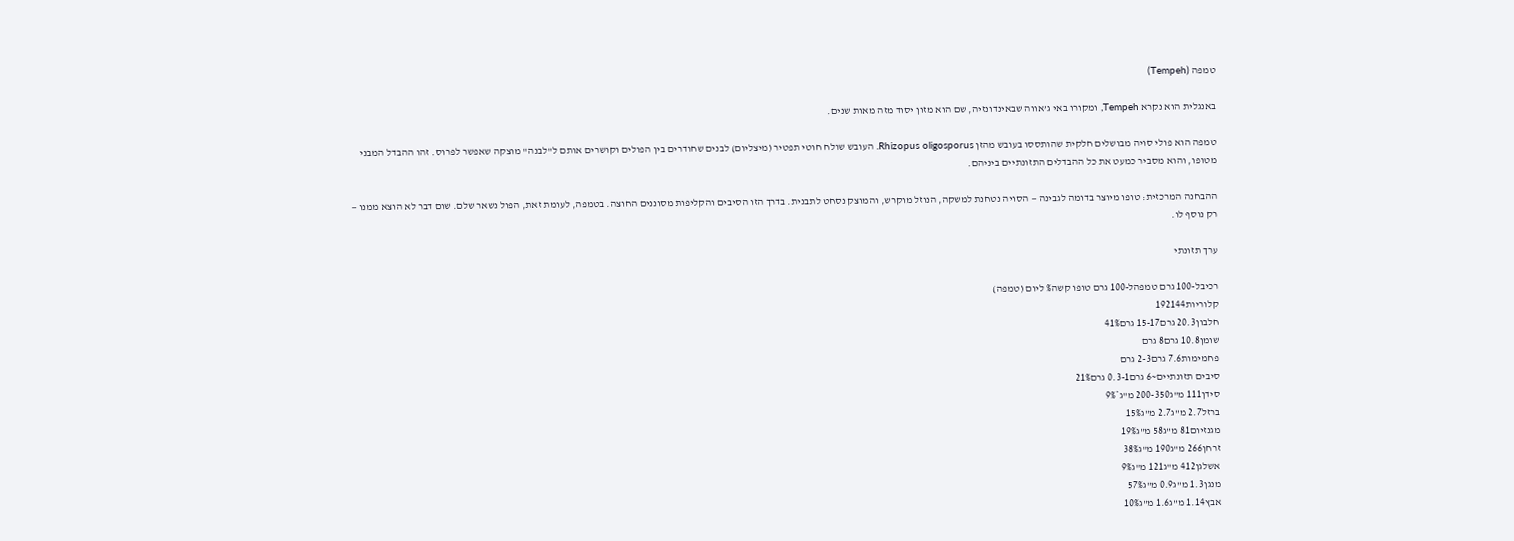טמפה (Tempeh)

באנגלית הוא נקרא Tempeh, ומקורו באי ג’אווה שבאינדונזיה, שם הוא מזון יסוד מזה מאות שנים.

טמפה הוא פולי סויה מבושלים חלקית שהותססו בעובש מהזן Rhizopus oligosporus. העובש שולח חוטי תפטיר (מיצליום) לבנים שחודרים בין הפולים וקושרים אותם ל"לבנה" מוצקה שאפשר לפרוס. זהו ההבדל המבני מטופו, והוא מסביר כמעט את כל ההבדלים התזונתיים ביניהם.

ההבחנה המרכזית: טופו מיוצר בדומה לגבינה — הסויה נטחנת למשקה, הנוזל מוקרש, והמוצק נסחט לתבנית. בדרך הזו הסיבים והקליפות מסוננים החוצה. בטמפה, לעומת זאת, הפול נשאר שלם. שום דבר לא הוצא ממנו — רק נוסף לו.

ערך תזונתי

רכיבל-100 גרם טמפהל-100 גרם טופו קשה% ליום (טמפה)
קלוריות192144
חלבון20.3 גרם15-17 גרם41%
שומן10.8 גרם8 גרם
פחמימות7.6 גרם2-3 גרם
סיבים תזונתיים~6 גרם0.3-1 גרם21%
סידן111 מ"ג200-350 מ"ג*9%
ברזל2.7 מ"ג2.7 מ"ג15%
מגנזיום81 מ"ג58 מ"ג19%
זרחן266 מ"ג190 מ"ג38%
אשלגן412 מ"ג121 מ"ג9%
מנגן1.3 מ"ג0.9 מ"ג57%
אבץ1.14 מ"ג1.6 מ"ג10%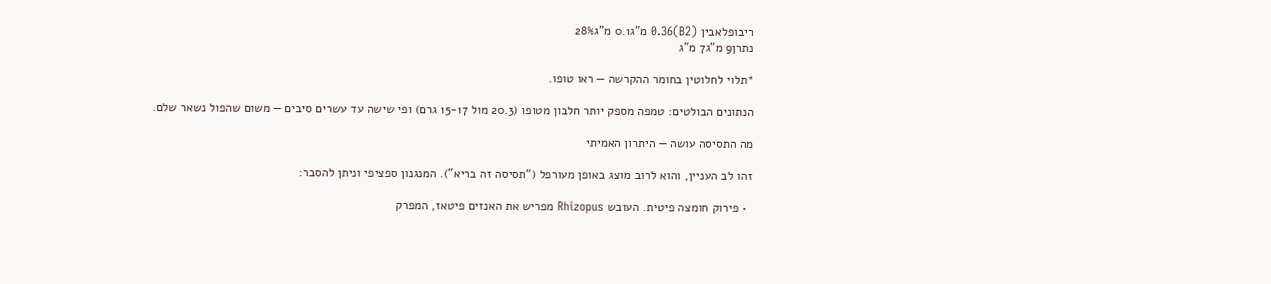ריבופלאבין (B2)0.36 מ"ג0.1 מ"ג28%
נתרן9 מ"ג7 מ"ג

*תלוי לחלוטין בחומר ההקרשה — ראו טופו.

הנתונים הבולטים: טמפה מספק יותר חלבון מטופו (20.3 מול 15-17 גרם) ופי שישה עד עשרים סיבים — משום שהפול נשאר שלם.

מה התסיסה עושה — היתרון האמיתי

זהו לב העניין, והוא לרוב מוצג באופן מעורפל (“תסיסה זה בריא”). המנגנון ספציפי וניתן להסבר:

  • פירוק חומצה פיטית. העובש Rhizopus מפריש את האנזים פיטאז, המפרק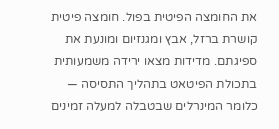את החומצה הפיטית בפול. חומצה פיטית קושרת ברזל, אבץ ומגנזיום ומונעת את ספיגתם. מדידות מצאו ירידה משמעותית בתכולת הפיטאט בתהליך התסיסה — כלומר המינרלים שבטבלה למעלה זמינים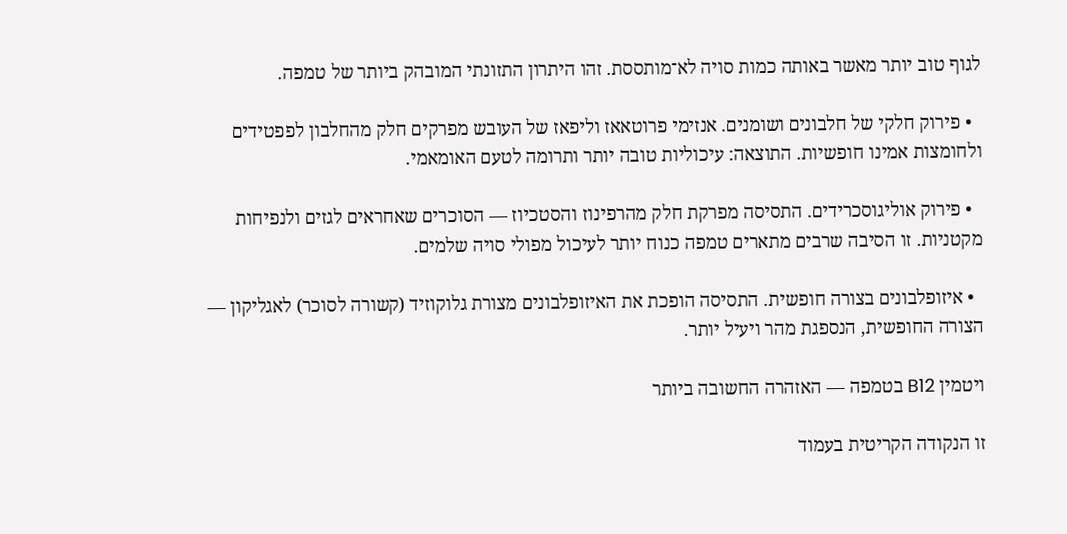לגוף טוב יותר מאשר באותה כמות סויה לא־מותססת. זהו היתרון התזונתי המובהק ביותר של טמפה.

  • פירוק חלקי של חלבונים ושומנים. אנזימי פרוטאאז וליפאז של העובש מפרקים חלק מהחלבון לפפטידים ולחומצות אמינו חופשיות. התוצאה: עיכוליות טובה יותר ותרומה לטעם האומאמי.

  • פירוק אוליגוסכרידים. התסיסה מפרקת חלק מהרפינוז והסטכיוז — הסוכרים שאחראים לגזים ולנפיחות מקטניות. זו הסיבה שרבים מתארים טמפה כנוח יותר לעיכול מפולי סויה שלמים.

  • איזופלבונים בצורה חופשית. התסיסה הופכת את האיזופלבונים מצורת גלוקוזיד (קשורה לסוכר) לאגליקון — הצורה החופשית, הנספגת מהר ויעיל יותר.

ויטמין B12 בטמפה — האזהרה החשובה ביותר

זו הנקודה הקריטית בעמוד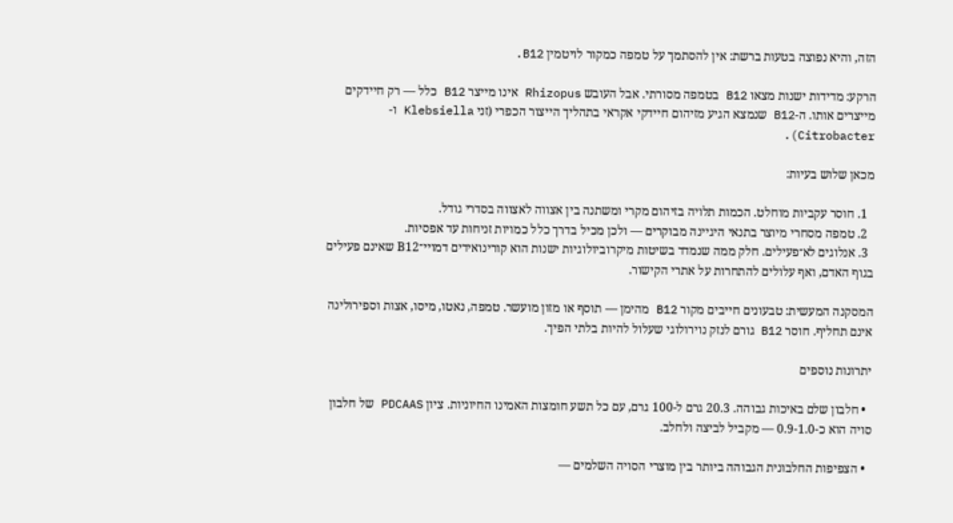הזה, והיא נפוצה בטעות ברשת: אין להסתמך על טמפה כמקור לויטמין B12.

הרקע: מדידות ישנות מצאו B12 בטמפה מסורתי. אבל העובש Rhizopus אינו מייצר B12 כלל — רק חיידקים מייצרים אותו. ה-B12 שנמצא הגיע מזיהום חיידקי אקראי בתהליך הייצור הכפרי (זני Klebsiella ו-Citrobacter).

מכאן שלוש בעיות:

  1. חוסר עקביות מוחלט. הכמות תלויה בזיהום מקרי ומשתנה בין אצווה לאצווה בסדרי גודל.
  2. טמפה מסחרי מיוצר בתנאי היגיינה מבוקרים — ולכן מכיל בדרך כלל כמויות זניחות עד אפסיות.
  3. אנלוגים לא־פעילים. חלק ממה שנמדד בשיטות מיקרוביולוגיות ישנות הוא קורינואידים דמויי־B12 שאינם פעילים בגוף האדם, ואף עלולים להתחרות על אתרי הקישור.

המסקנה המעשית: טבעונים חייבים מקור B12 מהימן — תוסף או מזון מועשר. טמפה, נאטו, מיסו, אצות וספירולינה אינם תחליף. חוסר B12 גורם לנזק נוירולוגי שעלול להיות בלתי הפיך.

יתרונות נוספים

  • חלבון שלם באיכות גבוהה. 20.3 גרם ל-100 גרם, עם כל תשע חומצות האמינו החיוניות. ציון PDCAAS של חלבון סויה הוא כ-0.9-1.0 — מקביל לביצה ולחלב.

  • הצפיפות החלבונית הגבוהה ביותר בין מוצרי הסויה השלמים —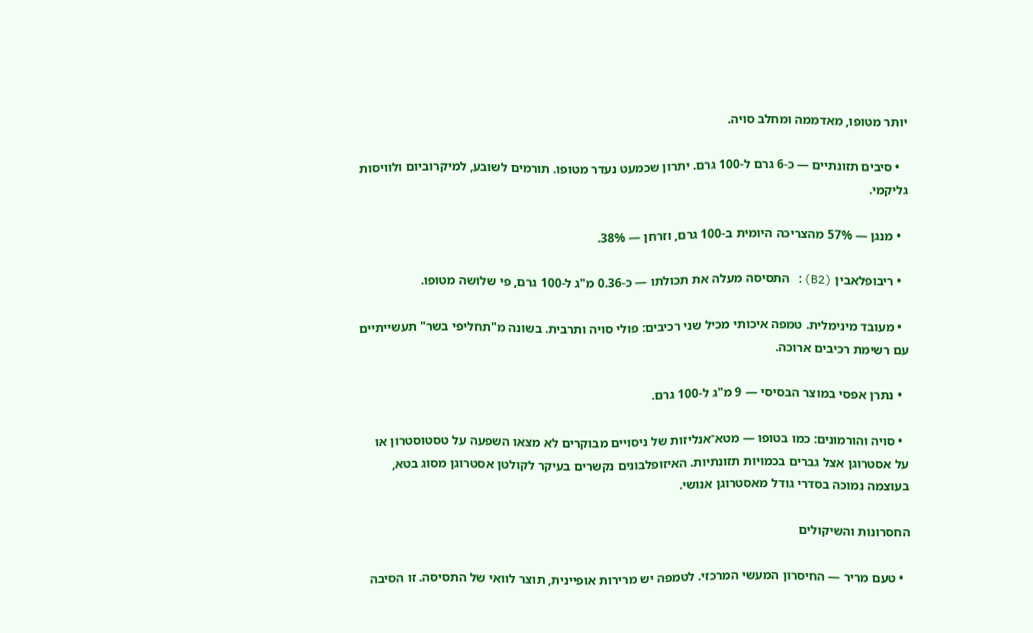יותר מטופו, מאדממה ומחלב סויה.

  • סיבים תזונתיים — כ-6 גרם ל-100 גרם. יתרון שכמעט נעדר מטופו. תורמים לשובע, למיקרוביום ולוויסות גליקמי.

  • מנגן — 57% מהצריכה היומית ב-100 גרם, וזרחן — 38%.

  • ריבופלאבין (B2): התסיסה מעלה את תכולתו — כ-0.36 מ"ג ל-100 גרם, פי שלושה מטופו.

  • מעובד מינימלית. טמפה איכותי מכיל שני רכיבים: פולי סויה ותרבית. בשונה מ"תחליפי בשר" תעשייתיים עם רשימת רכיבים ארוכה.

  • נתרן אפסי במוצר הבסיסי — 9 מ"ג ל-100 גרם.

  • סויה והורמונים: כמו בטופו — מטא־אנליזות של ניסויים מבוקרים לא מצאו השפעה על טסטוסטרון או על אסטרוגן אצל גברים בכמויות תזונתיות. האיזופלבונים נקשרים בעיקר לקולטן אסטרוגן מסוג בטא, בעוצמה נמוכה בסדרי גודל מאסטרוגן אנושי.

החסרונות והשיקולים

  • טעם מריר — החיסרון המעשי המרכזי. לטמפה יש מרירות אופיינית, תוצר לוואי של התסיסה. זו הסיבה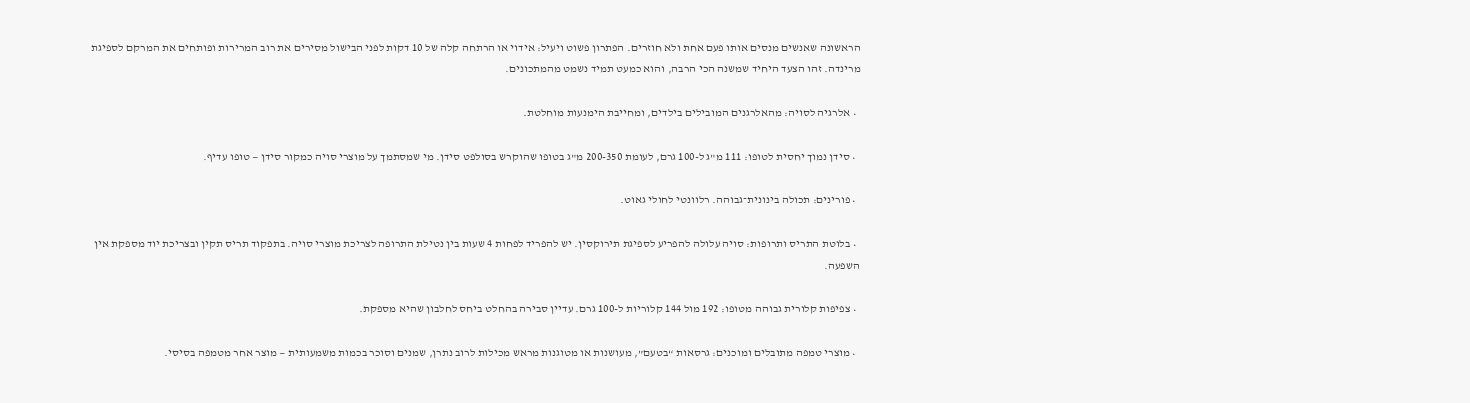הראשונה שאנשים מנסים אותו פעם אחת ולא חוזרים. הפתרון פשוט ויעיל: אידוי או הרתחה קלה של 10 דקות לפני הבישול מסירים את רוב המרירות ופותחים את המרקם לספיגת מרינדה. זהו הצעד היחיד שמשנה הכי הרבה, והוא כמעט תמיד נשמט מהמתכונים.

  • אלרגיה לסויה: מהאלרגנים המובילים בילדים, ומחייבת הימנעות מוחלטת.

  • סידן נמוך יחסית לטופו: 111 מ"ג ל-100 גרם, לעומת 200-350 מ"ג בטופו שהוקרש בסולפט סידן. מי שמסתמך על מוצרי סויה כמקור סידן — טופו עדיף.

  • פורינים: תכולה בינונית־גבוהה. רלוונטי לחולי גאוט.

  • בלוטת התריס ותרופות: סויה עלולה להפריע לספיגת תירוקסין. יש להפריד לפחות 4 שעות בין נטילת התרופה לצריכת מוצרי סויה. בתפקוד תריס תקין ובצריכת יוד מספקת אין השפעה.

  • צפיפות קלורית גבוהה מטופו: 192 מול 144 קלוריות ל-100 גרם. עדיין סבירה בהחלט ביחס לחלבון שהיא מספקת.

  • מוצרי טמפה מתובלים ומוכנים: גרסאות “בטעם”, מעושנות או מטוגנות מראש מכילות לרוב נתרן, שמנים וסוכר בכמות משמעותית — מוצר אחר מטמפה בסיסי.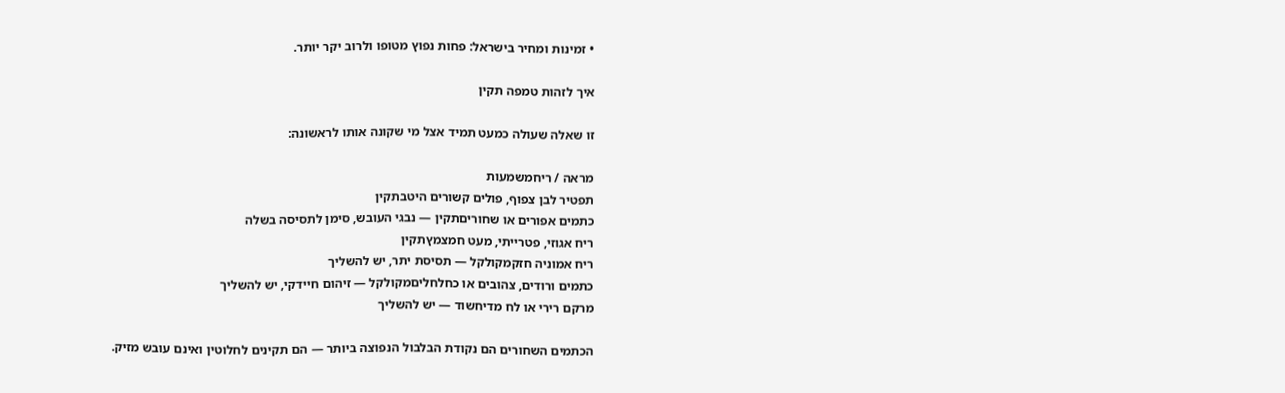• זמינות ומחיר בישראל: פחות נפוץ מטופו ולרוב יקר יותר.

איך לזהות טמפה תקין

זו שאלה שעולה כמעט תמיד אצל מי שקונה אותו לראשונה:

מראה / ריחמשמעות
תפטיר לבן צפוף, פולים קשורים היטבתקין
כתמים אפורים או שחוריםתקין — נבגי העובש, סימן לתסיסה בשלה
ריח אגוזי, פטרייתי, מעט חמצמץתקין
ריח אמוניה חזקמקולקל — תסיסת יתר, יש להשליך
כתמים ורודים, צהובים או כחלחליםמקולקל — זיהום חיידקי, יש להשליך
מרקם רירי או לח מדיחשוד — יש להשליך

הכתמים השחורים הם נקודת הבלבול הנפוצה ביותר — הם תקינים לחלוטין ואינם עובש מזיק.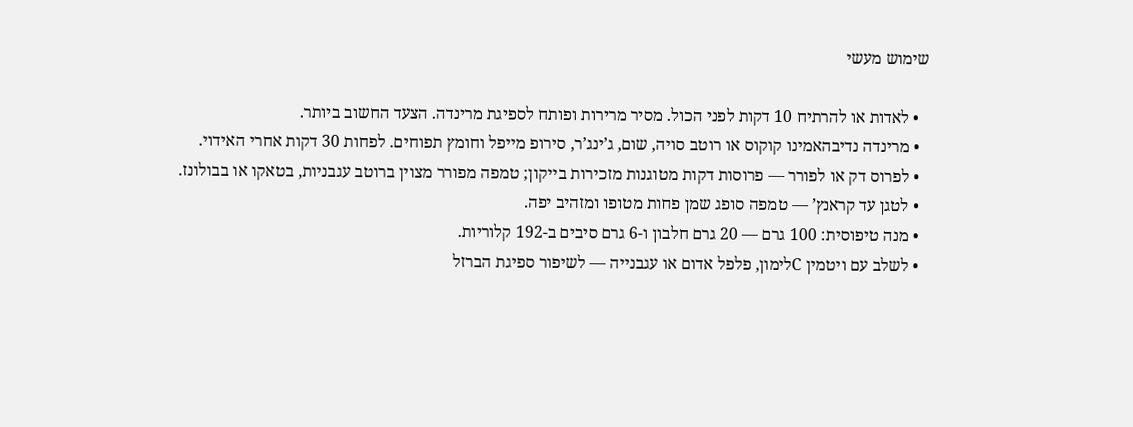שימוש מעשי

  • לאדות או להרתיח 10 דקות לפני הכול. מסיר מרירות ופותח לספיגת מרינדה. הצעד החשוב ביותר.
  • מרינדה נדיבהאמינו קוקוס או רוטב סויה, שום, ג’ינג’ר, סירופ מייפל וחומץ תפוחים. לפחות 30 דקות אחרי האידוי.
  • לפרוס דק או לפורר — פרוסות דקות מטוגנות מזכירות בייקון; טמפה מפורר מצוין ברוטב עגבניות, בטאקו או בבולונז.
  • לטגן עד קראנץ’ — טמפה סופג שמן פחות מטופו ומזהיב יפה.
  • מנה טיפוסית: 100 גרם — 20 גרם חלבון ו-6 גרם סיבים ב-192 קלוריות.
  • לשלב עם ויטמין Cלימון, פלפל אדום או עגבנייה — לשיפור ספיגת הברזל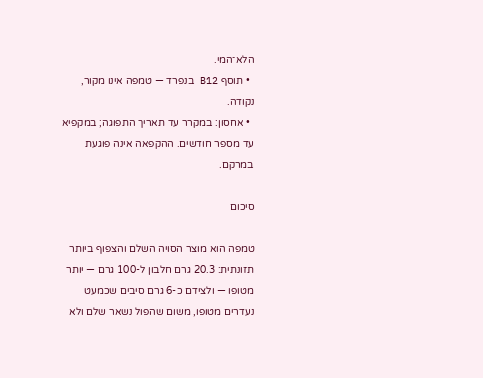הלא־המי.
  • תוסף B12 בנפרד — טמפה אינו מקור, נקודה.
  • אחסון: במקרר עד תאריך התפוגה; במקפיא עד מספר חודשים. ההקפאה אינה פוגעת במרקם.

סיכום

טמפה הוא מוצר הסויה השלם והצפוף ביותר תזונתית: 20.3 גרם חלבון ל-100 גרם — יותר מטופו — ולצידם כ-6 גרם סיבים שכמעט נעדרים מטופו, משום שהפול נשאר שלם ולא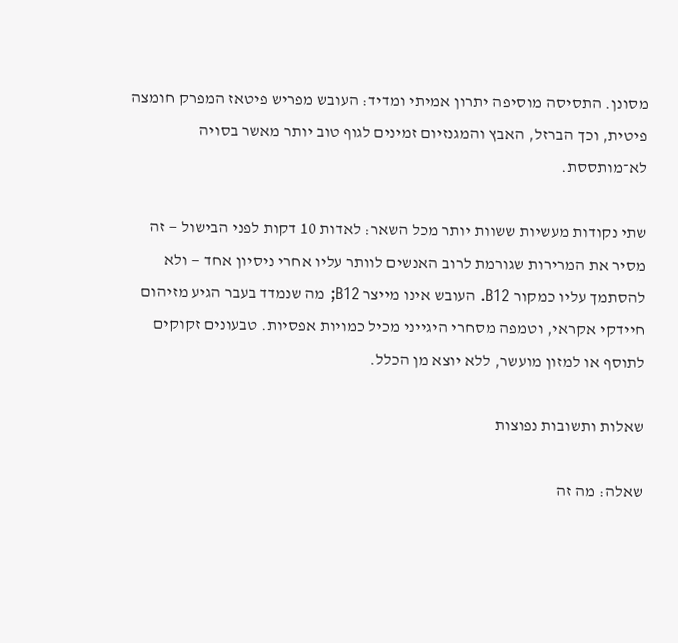מסונן. התסיסה מוסיפה יתרון אמיתי ומדיד: העובש מפריש פיטאז המפרק חומצה פיטית, וכך הברזל, האבץ והמגנזיום זמינים לגוף טוב יותר מאשר בסויה לא־מותססת.

שתי נקודות מעשיות ששוות יותר מכל השאר: לאדות 10 דקות לפני הבישול — זה מסיר את המרירות שגורמת לרוב האנשים לוותר עליו אחרי ניסיון אחד — ולא להסתמך עליו כמקור B12. העובש אינו מייצר B12; מה שנמדד בעבר הגיע מזיהום חיידקי אקראי, וטמפה מסחרי היגייני מכיל כמויות אפסיות. טבעונים זקוקים לתוסף או למזון מועשר, ללא יוצא מן הכלל.

שאלות ותשובות נפוצות

שאלה: מה זה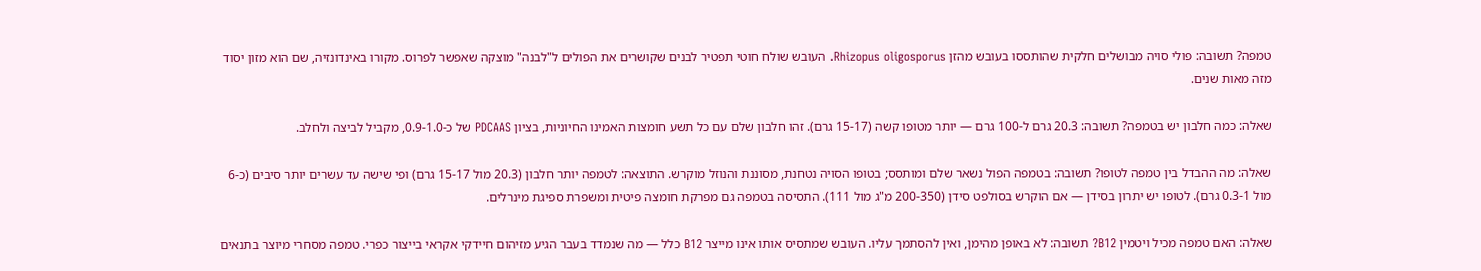טמפה? תשובה: פולי סויה מבושלים חלקית שהותססו בעובש מהזן Rhizopus oligosporus. העובש שולח חוטי תפטיר לבנים שקושרים את הפולים ל"לבנה" מוצקה שאפשר לפרוס. מקורו באינדונזיה, שם הוא מזון יסוד מזה מאות שנים.

שאלה: כמה חלבון יש בטמפה? תשובה: 20.3 גרם ל-100 גרם — יותר מטופו קשה (15-17 גרם). זהו חלבון שלם עם כל תשע חומצות האמינו החיוניות, בציון PDCAAS של כ-0.9-1.0, מקביל לביצה ולחלב.

שאלה: מה ההבדל בין טמפה לטופו? תשובה: בטמפה הפול נשאר שלם ומותסס; בטופו הסויה נטחנת, מסוננת והנוזל מוקרש. התוצאה: לטמפה יותר חלבון (20.3 מול 15-17 גרם) ופי שישה עד עשרים יותר סיבים (כ-6 מול 0.3-1 גרם). לטופו יש יתרון בסידן — אם הוקרש בסולפט סידן (200-350 מ"ג מול 111). התסיסה בטמפה גם מפרקת חומצה פיטית ומשפרת ספיגת מינרלים.

שאלה: האם טמפה מכיל ויטמין B12? תשובה: לא באופן מהימן, ואין להסתמך עליו. העובש שמתסיס אותו אינו מייצר B12 כלל — מה שנמדד בעבר הגיע מזיהום חיידקי אקראי בייצור כפרי. טמפה מסחרי מיוצר בתנאים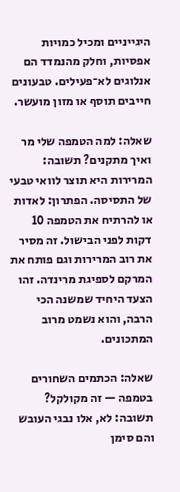היגייניים ומכיל כמויות אפסיות, וחלק מהנמדד הם אנלוגים לא־פעילים. טבעונים חייבים תוסף או מזון מועשר.

שאלה: למה הטמפה שלי מר ואיך מתקנים? תשובה: המרירות היא תוצר לוואי טבעי של התסיסה. הפתרון: לאדות או להרתיח את הטמפה 10 דקות לפני הבישול. זה מסיר את רוב המרירות וגם פותח את המרקם לספיגת מרינדה. זהו הצעד היחיד שמשנה הכי הרבה, והוא נשמט מרוב המתכונים.

שאלה: הכתמים השחורים בטמפה — זה מקולקל? תשובה: לא, אלו נבגי העובש והם סימן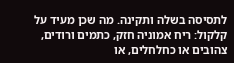לתסיסה בשלה ותקינה. מה שכן מעיד על קלקול: ריח אמוניה חזק, כתמים ורודים, צהובים או כחלחלים, או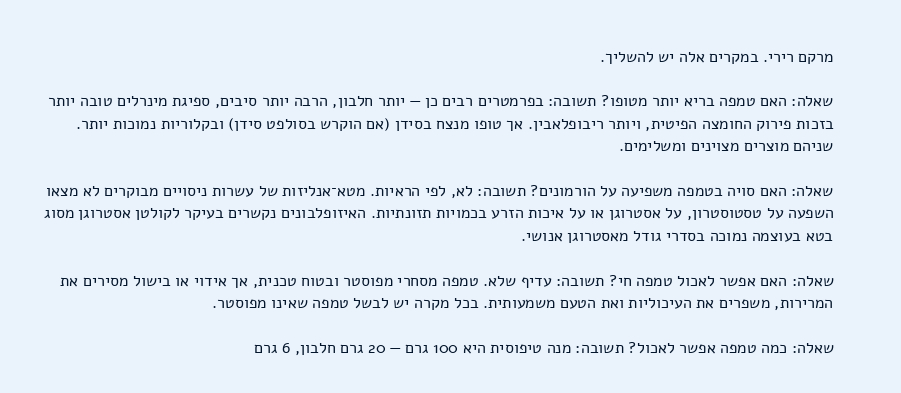מרקם רירי. במקרים אלה יש להשליך.

שאלה: האם טמפה בריא יותר מטופו? תשובה: בפרמטרים רבים כן — יותר חלבון, הרבה יותר סיבים, ספיגת מינרלים טובה יותר בזכות פירוק החומצה הפיטית, ויותר ריבופלאבין. אך טופו מנצח בסידן (אם הוקרש בסולפט סידן) ובקלוריות נמוכות יותר. שניהם מוצרים מצוינים ומשלימים.

שאלה: האם סויה בטמפה משפיעה על הורמונים? תשובה: לא, לפי הראיות. מטא־אנליזות של עשרות ניסויים מבוקרים לא מצאו השפעה על טסטוסטרון, על אסטרוגן או על איכות הזרע בכמויות תזונתיות. האיזופלבונים נקשרים בעיקר לקולטן אסטרוגן מסוג בטא בעוצמה נמוכה בסדרי גודל מאסטרוגן אנושי.

שאלה: האם אפשר לאכול טמפה חי? תשובה: עדיף שלא. טמפה מסחרי מפוסטר ובטוח טכנית, אך אידוי או בישול מסירים את המרירות, משפרים את העיכוליות ואת הטעם משמעותית. בכל מקרה יש לבשל טמפה שאינו מפוסטר.

שאלה: כמה טמפה אפשר לאכול? תשובה: מנה טיפוסית היא 100 גרם — 20 גרם חלבון, 6 גרם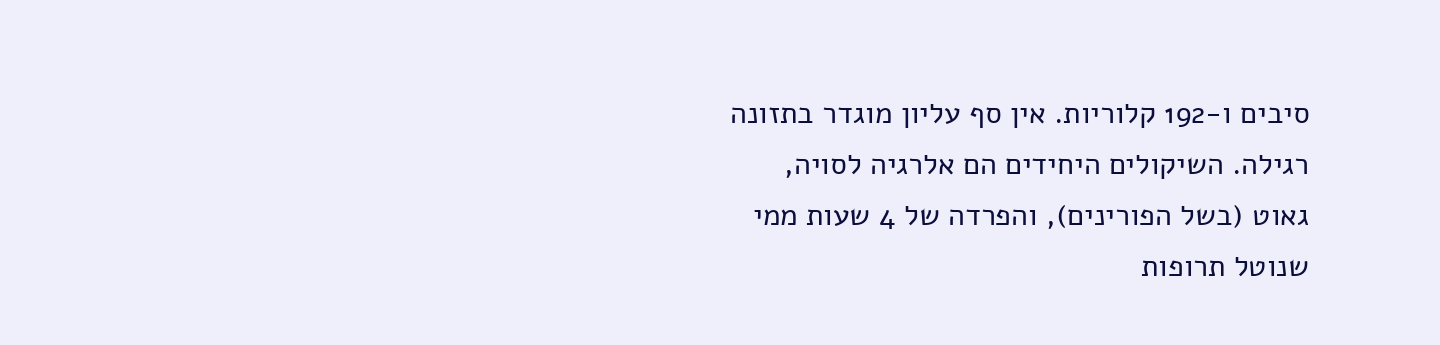סיבים ו-192 קלוריות. אין סף עליון מוגדר בתזונה רגילה. השיקולים היחידים הם אלרגיה לסויה, גאוט (בשל הפורינים), והפרדה של 4 שעות ממי שנוטל תרופות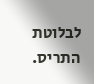לבלוטת התריס.